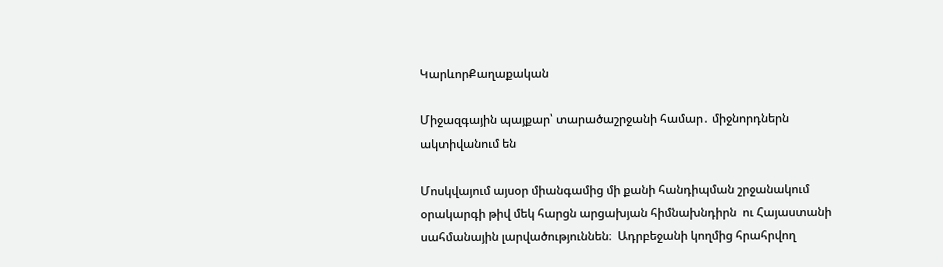ԿարևորՔաղաքական

Միջազգային պայքար՝ տարածաշրջանի համար․ միջնորդներն ակտիվանում են

Մոսկվայում այսօր միանգամից մի քանի հանդիպման շրջանակում օրակարգի թիվ մեկ հարցն արցախյան հիմնախնդիրն  ու Հայաստանի սահմանային լարվածություննեն։  Ադրբեջանի կողմից հրահրվող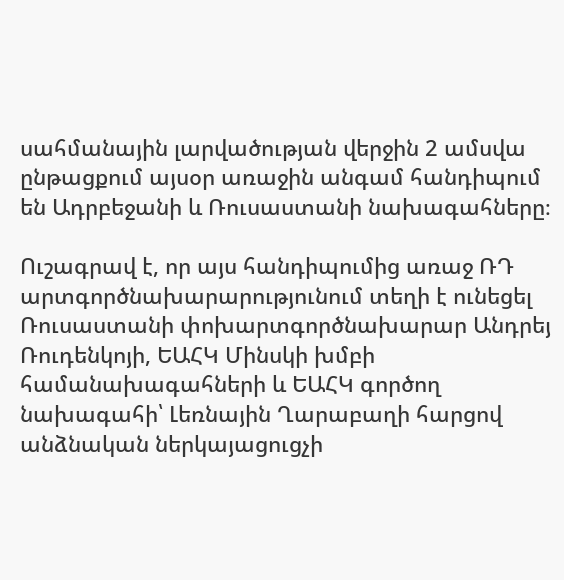սահմանային լարվածության վերջին 2 ամսվա ընթացքում այսօր առաջին անգամ հանդիպում են Ադրբեջանի և Ռուսաստանի նախագահները։

Ուշագրավ է, որ այս հանդիպումից առաջ ՌԴ արտգործնախարարությունում տեղի է ունեցել Ռուսաստանի փոխարտգործնախարար Անդրեյ Ռուդենկոյի, ԵԱՀԿ Մինսկի խմբի համանախագահների և ԵԱՀԿ գործող նախագահի՝ Լեռնային Ղարաբաղի հարցով անձնական ներկայացուցչի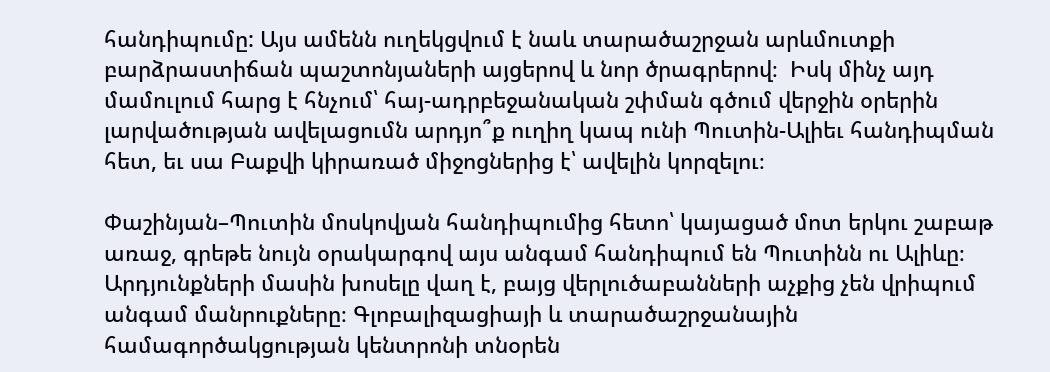հանդիպումը: Այս ամենն ուղեկցվում է նաև տարածաշրջան արևմուտքի բարձրաստիճան պաշտոնյաների այցերով և նոր ծրագրերով։  Իսկ մինչ այդ մամուլում հարց է հնչում՝ հայ-ադրբեջանական շփման գծում վերջին օրերին լարվածության ավելացումն արդյո՞ք ուղիղ կապ ունի Պուտին-Ալիեւ հանդիպման հետ, եւ սա Բաքվի կիրառած միջոցներից է՝ ավելին կորզելու։

Փաշինյան–Պուտին մոսկովյան հանդիպումից հետո՝ կայացած մոտ երկու շաբաթ առաջ, գրեթե նույն օրակարգով այս անգամ հանդիպում են Պուտինն ու Ալիևը։ Արդյունքների մասին խոսելը վաղ է, բայց վերլուծաբանների աչքից չեն վրիպում անգամ մանրուքները։ Գլոբալիզացիայի և տարածաշրջանային համագործակցության կենտրոնի տնօրեն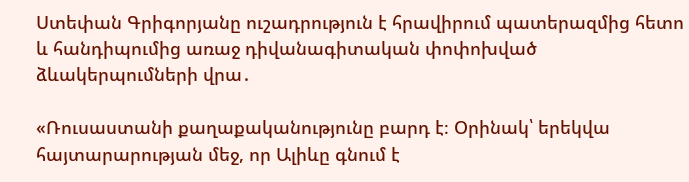Ստեփան Գրիգորյանը ուշադրություն է հրավիրում պատերազմից հետո և հանդիպումից առաջ դիվանագիտական փոփոխված ձևակերպումների վրա․

«Ռուսաստանի քաղաքականությունը բարդ է։ Օրինակ՝ երեկվա հայտարարության մեջ, որ Ալիևը գնում է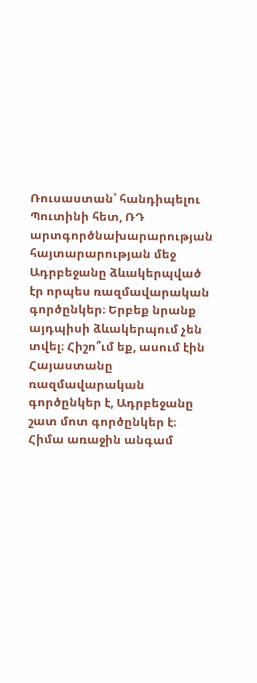Ռուսաստան՝ հանդիպելու Պուտինի հետ, ՌԴ արտգործնախարարության հայտարարության մեջ Ադրբեջանը ձևակերպված էր որպես ռազմավարական գործընկեր։ Երբեք նրանք այդպիսի ձևակերպում չեն տվել։ Հիշո՞ւմ եք, ասում էին Հայաստանը ռազմավարական գործընկեր է, Ադրբեջանը շատ մոտ գործընկեր է։ Հիմա առաջին անգամ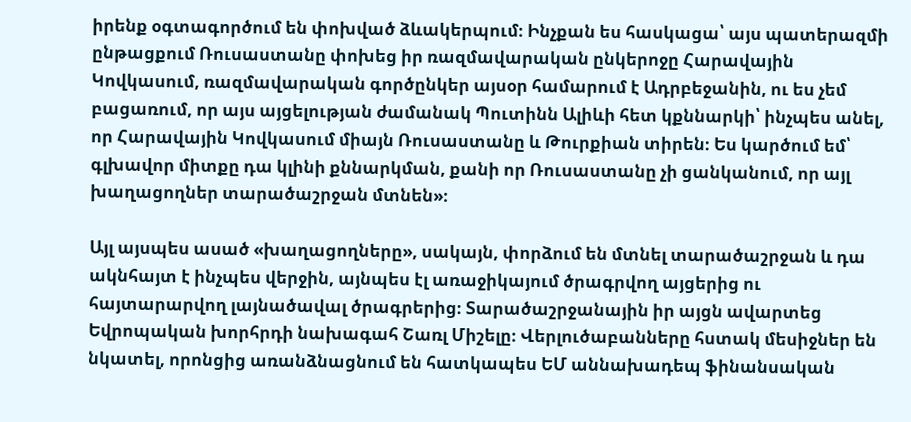իրենք օգտագործում են փոխված ձևակերպում։ Ինչքան ես հասկացա՝ այս պատերազմի ընթացքում Ռուսաստանը փոխեց իր ռազմավարական ընկերոջը Հարավային Կովկասում, ռազմավարական գործընկեր այսօր համարում է Ադրբեջանին, ու ես չեմ բացառում, որ այս այցելության ժամանակ Պուտինն Ալիևի հետ կքննարկի՝ ինչպես անել, որ Հարավային Կովկասում միայն Ռուսաստանը և Թուրքիան տիրեն։ Ես կարծում եմ՝ գլխավոր միտքը դա կլինի քննարկման, քանի որ Ռուսաստանը չի ցանկանում, որ այլ խաղացողներ տարածաշրջան մտնեն»։

Այլ այսպես ասած «խաղացողները», սակայն, փորձում են մտնել տարածաշրջան և դա ակնհայտ է ինչպես վերջին, այնպես էլ առաջիկայում ծրագրվող այցերից ու հայտարարվող լայնածավալ ծրագրերից։ Տարածաշրջանային իր այցն ավարտեց Եվրոպական խորհրդի նախագահ Շառլ Միշելը։ Վերլուծաբանները հստակ մեսիջներ են նկատել, որոնցից առանձնացնում են հատկապես ԵՄ աննախադեպ ֆինանսական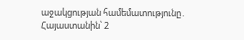աջակցության համեմատությունը․ Հայաստանին՝ 2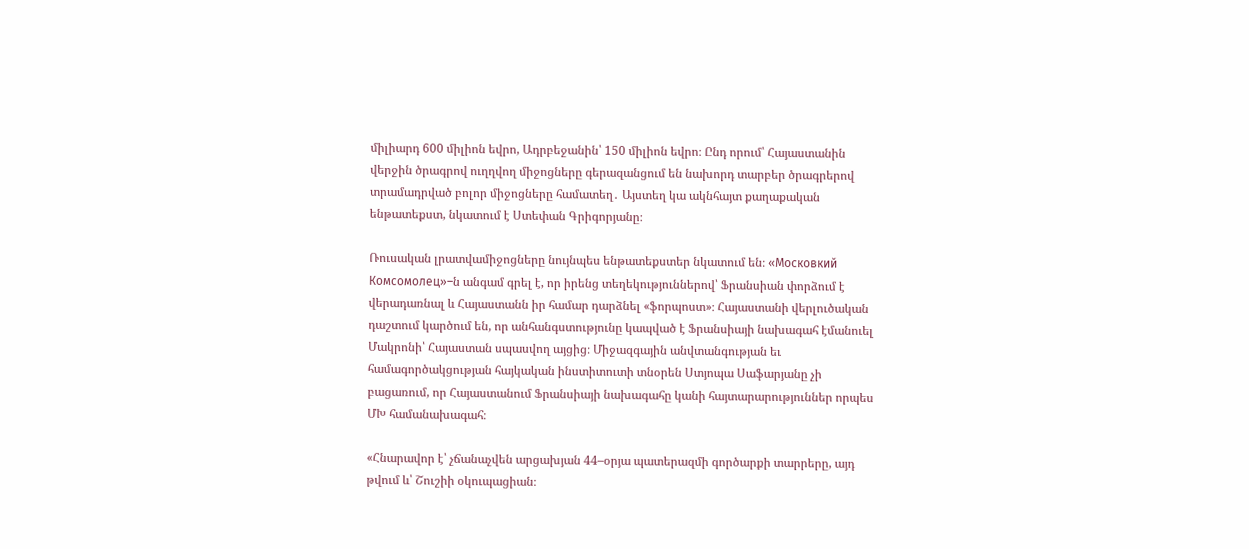միլիարդ 600 միլիոն եվրո, Ադրբեջանին՝ 150 միլիոն եվրո։ Ընդ որում՝ Հայաստանին վերջին ծրագրով ուղղվող միջոցները գերազանցում են նախորդ տարբեր ծրագրերով տրամադրված բոլոր միջոցները համատեղ․ Այստեղ կա ակնհայտ քաղաքական ենթատեքստ, նկատում է Ստեփան Գրիգորյանը։

Ռուսական լրատվամիջոցները նույնպես ենթատեքստեր նկատում են։ «Московкий Комсомолец»–ն անգամ գրել է, որ իրենց տեղեկություններով՝ Ֆրանսիան փորձում է վերադառնալ և Հայաստանն իր համար դարձնել «ֆորպոստ»։ Հայաստանի վերլուծական դաշտում կարծում են, որ անհանգստությունը կապված է Ֆրանսիայի նախագահ էմանուել Մակրոնի՝ Հայաստան սպասվող այցից։ Միջազգային անվտանգության եւ համագործակցության հայկական ինստիտուտի տնօրեն Ստյոպա Սաֆարյանը չի բացառում, որ Հայաստանում Ֆրանսիայի նախագահը կանի հայտարարություններ որպես ՄԽ համանախագահ։

«Հնարավոր է՝ չճանաչվեն արցախյան 44–օրյա պատերազմի գործարքի տարրերը, այդ թվում և՝ Շուշիի օկուպացիան։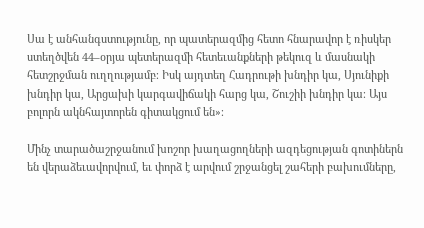Սա է անհանգստությունը, որ պատերազմից հետո հնարավոր է ռիսկեր ստեղծվեն 44–օրյա պետերազմի հետեւանքների թեկուզ և մասնակի հետշրջման ուղղությամբ։ Իսկ այդտեղ Հադրութի խնդիր կա, Սյունիքի խնդիր կա, Արցախի կարգավիճակի հարց կա, Շուշիի խնդիր կա։ Այս բոլորն ակնհայտորեն գիտակցում են»։

Մինչ տարածաշրջանում խոշոր խաղացողների ազդեցության գոտիներն են վերաձեւավորվում, եւ փորձ է արվում շրջանցել շահերի բախումները,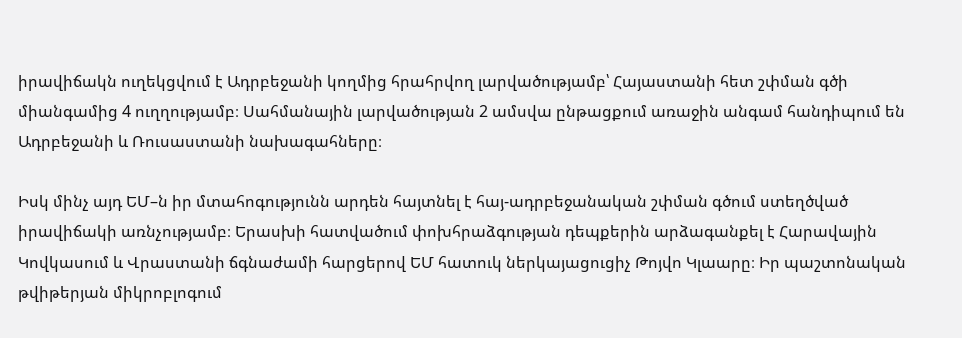իրավիճակն ուղեկցվում է Ադրբեջանի կողմից հրահրվող լարվածությամբ՝ Հայաստանի հետ շփման գծի միանգամից 4 ուղղությամբ։ Սահմանային լարվածության 2 ամսվա ընթացքում առաջին անգամ հանդիպում են Ադրբեջանի և Ռուսաստանի նախագահները։

Իսկ մինչ այդ ԵՄ–ն իր մտահոգությունն արդեն հայտնել է հայ-ադրբեջանական շփման գծում ստեղծված իրավիճակի առնչությամբ։ Երասխի հատվածում փոխհրաձգության դեպքերին արձագանքել է Հարավային Կովկասում և Վրաստանի ճգնաժամի հարցերով ԵՄ հատուկ ներկայացուցիչ Թոյվո Կլաարը։ Իր պաշտոնական թվիթերյան միկրոբլոգում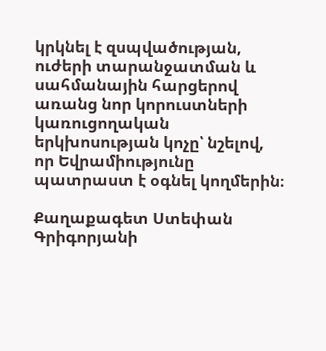կրկնել է զսպվածության, ուժերի տարանջատման և սահմանային հարցերով առանց նոր կորուստների կառուցողական երկխոսության կոչը՝ նշելով, որ Եվրամիությունը պատրաստ է օգնել կողմերին։

Քաղաքագետ Ստեփան Գրիգորյանի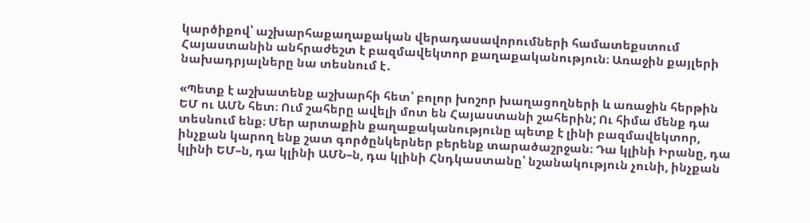կարծիքով՝ աշխարհաքաղաքական վերադասավորումների համատեքստում Հայաստանին անհրաժեշտ է բազմավեկտոր քաղաքականություն։ Առաջին քայլերի նախադրյալները նա տեսնում է․

«Պետք է աշխատենք աշխարհի հետ՝ բոլոր խոշոր խաղացողների և առաջին հերթին ԵՄ ու ԱՄՆ հետ։ Ում շահերը ավելի մոտ են Հայաստանի շահերին; Ու հիմա մենք դա տեսնում ենք։ Մեր արտաքին քաղաքականությունը պետք է լինի բազմավեկտոր, ինչքան կարող ենք շատ գործընկերներ բերենք տարածաշրջան։ Դա կլինի Իրանը, դա կլինի ԵՄ–ն, դա կլինի ԱՄՆ–ն, դա կլինի Հնդկաստանը՝ նշանակություն չունի, ինչքան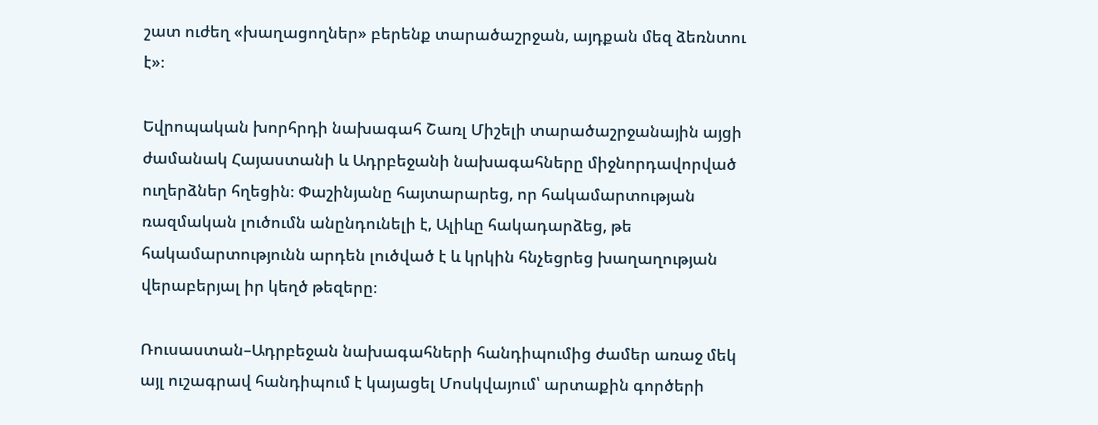շատ ուժեղ «խաղացողներ» բերենք տարածաշրջան, այդքան մեզ ձեռնտու է»։

Եվրոպական խորհրդի նախագահ Շառլ Միշելի տարածաշրջանային այցի ժամանակ Հայաստանի և Ադրբեջանի նախագահները միջնորդավորված ուղերձներ հղեցին։ Փաշինյանը հայտարարեց, որ հակամարտության ռազմական լուծումն անընդունելի է, Ալիևը հակադարձեց, թե հակամարտությունն արդեն լուծված է և կրկին հնչեցրեց խաղաղության վերաբերյալ իր կեղծ թեզերը։

Ռուսաստան–Ադրբեջան նախագահների հանդիպումից ժամեր առաջ մեկ այլ ուշագրավ հանդիպում է կայացել Մոսկվայում՝ արտաքին գործերի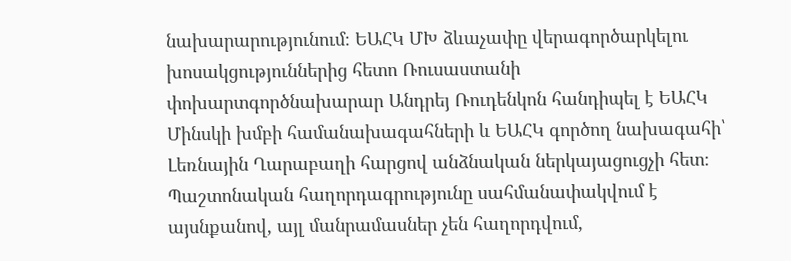նախարարությունում։ ԵԱՀԿ ՄԽ ձևաչափը վերագործարկելու խոսակցություններից հետո Ռուսաստանի փոխարտգործնախարար Անդրեյ Ռուդենկոն հանդիպել է ԵԱՀԿ Մինսկի խմբի համանախագահների և ԵԱՀԿ գործող նախագահի՝ Լեռնային Ղարաբաղի հարցով անձնական ներկայացուցչի հետ։ Պաշտոնական հաղորդագրությունը սահմանափակվում է այսնքանով, այլ մանրամասներ չեն հաղորդվում,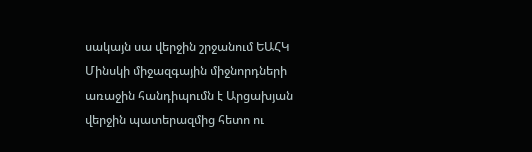սակայն սա վերջին շրջանում ԵԱՀԿ Մինսկի միջազգային միջնորդների առաջին հանդիպումն է Արցախյան վերջին պատերազմից հետո ու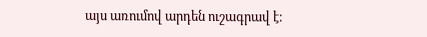այս առումով արդեն ուշագրավ է։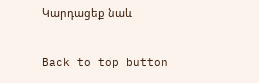Կարդացեք նաև

Back to top button